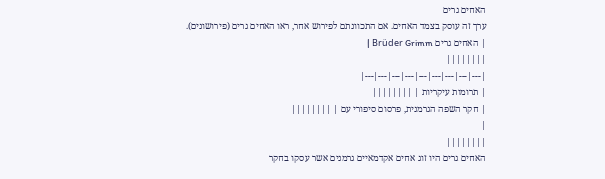האחים גרים
ערך זה עוסק בצמד האחים. אם התכוונתם לפירוש אחר, ראו האחים גרים (פירושונים).
| האחים גרים Brüder Grimm |
||||||||
|---|---|---|---|---|---|---|---|---|
| תרומות עיקריות | ||||||||
| חקר השפה הגרמנית, פרסום סיפורי עם | ||||||||
|
||||||||
האחים גרים היו זוג אחים אקדמאיים גרמנים אשר עסקו בחקר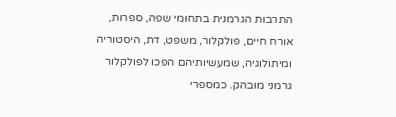התרבות הגרמנית בתחומי שפה, ספרות, אורח חיים, פולקלור, משפט, דת, היסטוריה ומיתולוגיה, שמעשיותיהם הפכו לפולקלור גרמני מובהק. כמספרי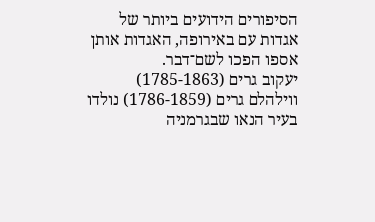הסיפורים הידועים ביותר של אגדות עם באירופה, האגדות אותן אספו הפכו לשם־דבר.
יעקוב גרים (1785-1863) ווילהלם גרים (1786-1859) נולדו בעיר הנאו שבגרמניה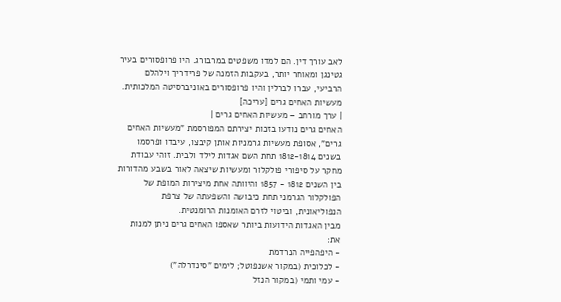לאב עורך דין. הם למדו משפטים במרבורג. היו פרופסורים בעיר גטינגן ומאוחר יותר, בעקבות הזמנה של פרידריך וילהלם הרביעי, עברו לברלין והיו פרופסורים באוניברסיטה המלכותית.
מעשיות האחים גרים [עריכה]
| ערך מורחב – מעשיות האחים גרים |
האחים גרים נודעו בזכות יצירתם המפורסמת "מעשיות האחים גרים", אסופת מעשיות גרמניות אותן קיבצו, עיבדו ופרסמו בשנים 1812-1814 תחת השם אגדות לילד ולבית. זוהי עבודת מחקר על סיפורי פולקלור ומעשיות שיצאה לאור בשבע מהדורות בין השנים 1812 - 1857 והיוותה אחת מיצירות המופת של הפולקלור הגרמני תחת כיבושה והשפעתה של צרפת הנפוליאונית, וביטוי לזרם האומנות הרומנטית.
מבין האגדות הידועות ביותר שאספו האחים גרים ניתן למנות את:
- היפהפייה הנרדמת
- לכלוכית (במקור אשנפוטל; לימים "סינדרלה")
- עמי ותמי (במקור הנזל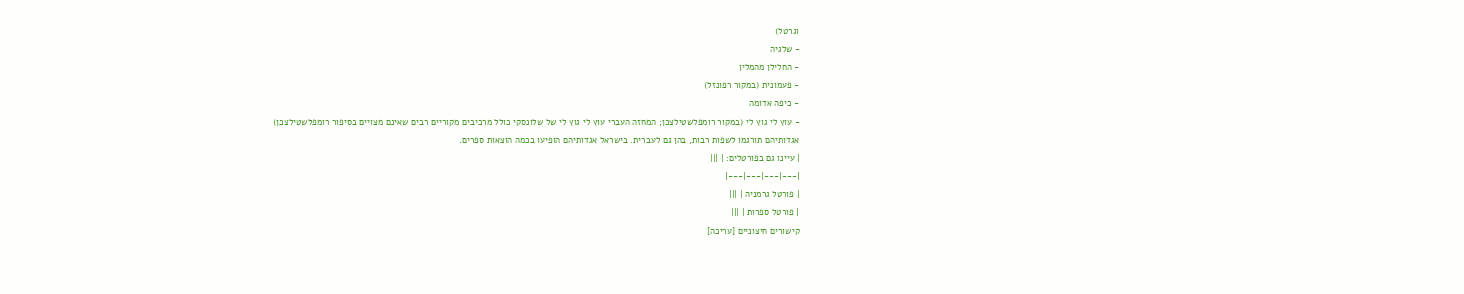וגרטל)
- שלגיה
- החלילן מהמלין
- פעמונית (במקור רפונזל)
- כיפה אדומה
- עוץ לי גוץ לי (במקור רומפלשטילצכן; המחזה העברי עוץ לי גוץ לי של שלונסקי כולל מרכיבים מקוריים רבים שאינם מצויים בסיפור רומפלשטילצכן)
אגדותיהם תורגמו לשפות רבות, בהן גם לעברית. בישראל אגדותיהם הופיעו בכמה הוצאות ספרים.
| עיינו גם בפורטלים: | |||
|---|---|---|---|
| פורטל גרמניה | |||
| פורטל ספרות | |||
קישורים חיצוניים [עריכה]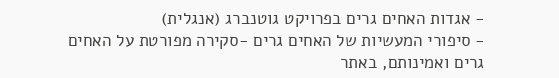- אגדות האחים גרים בפרויקט גוטנברג (אנגלית)
- סיפורי המעשיות של האחים גרים -סקירה מפורטת על האחים גרים ואמינותם, באתר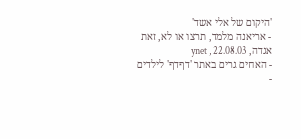'היקום של אלי אשד'
- אריאנה מלמד, תרצו או לא, זאת אגדה, ynet , 22.08.03
- האחים גרים באתר 'דףדף' לילדים
-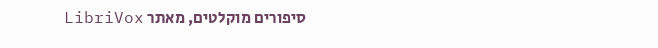סיפורים מוקלטים, מאתר LibriVox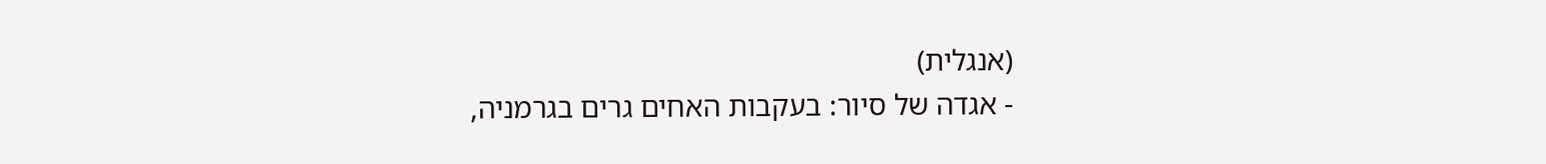(אנגלית)
- אגדה של סיור: בעקבות האחים גרים בגרמניה,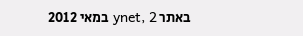באתר ynet, 2 במאי 2012